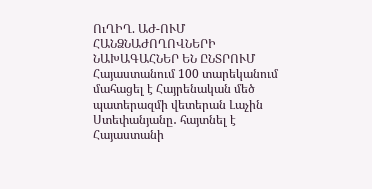ՈւՂԻՂ. ԱԺ-ՈՒՄ ՀԱՆՁՆԱԺՈՂՈՎՆԵՐԻ ՆԱԽԱԳԱՀՆԵՐ ԵՆ ԸՆՏՐՈՒՄ
Հայաստանում 100 տարեկանում մահացել է Հայրենական մեծ պատերազմի վետերան Լաչին Ստեփանյանը․ հայտնել է Հայաստանի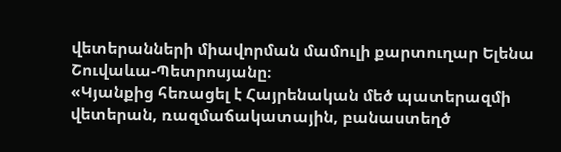վետերանների միավորման մամուլի քարտուղար Ելենա Շուվաևա-Պետրոսյանը։
«Կյանքից հեռացել է Հայրենական մեծ պատերազմի վետերան, ռազմաճակատային, բանաստեղծ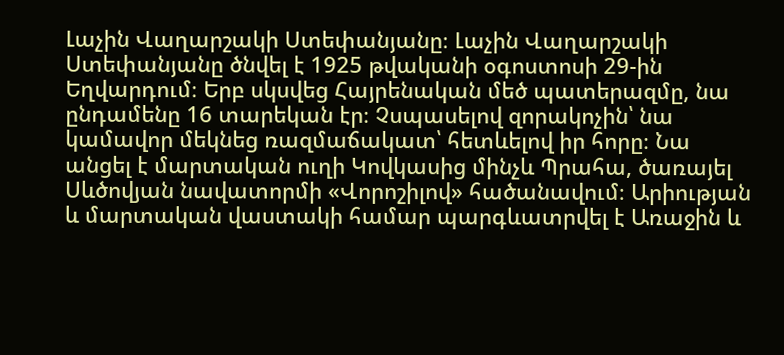Լաչին Վաղարշակի Ստեփանյանը։ Լաչին Վաղարշակի Ստեփանյանը ծնվել է 1925 թվականի օգոստոսի 29-ին Եղվարդում։ Երբ սկսվեց Հայրենական մեծ պատերազմը, նա ընդամենը 16 տարեկան էր։ Չսպասելով զորակոչին՝ նա կամավոր մեկնեց ռազմաճակատ՝ հետևելով իր հորը։ Նա անցել է մարտական ուղի Կովկասից մինչև Պրահա, ծառայել Սևծովյան նավատորմի «Վորոշիլով» հածանավում։ Արիության և մարտական վաստակի համար պարգևատրվել է Առաջին և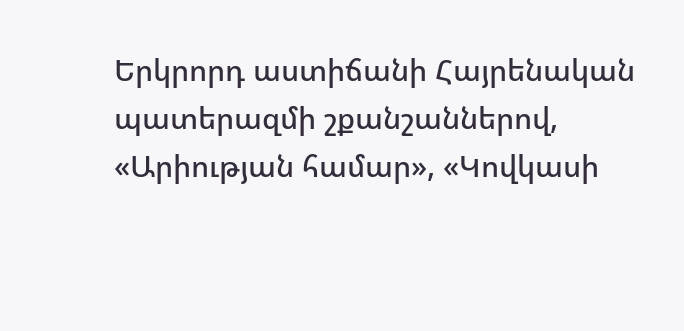Երկրորդ աստիճանի Հայրենական պատերազմի շքանշաններով, «Արիության համար», «Կովկասի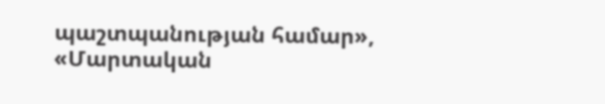պաշտպանության համար», «Մարտական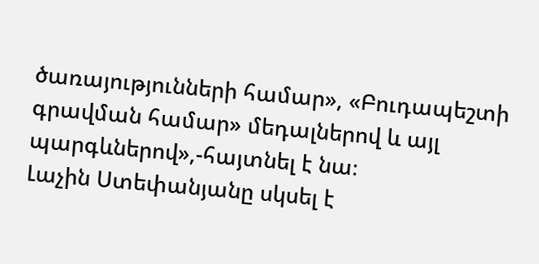ծառայությունների համար», «Բուդապեշտի գրավման համար» մեդալներով և այլ պարգևներով»,-հայտնել է նա։
Լաչին Ստեփանյանը սկսել է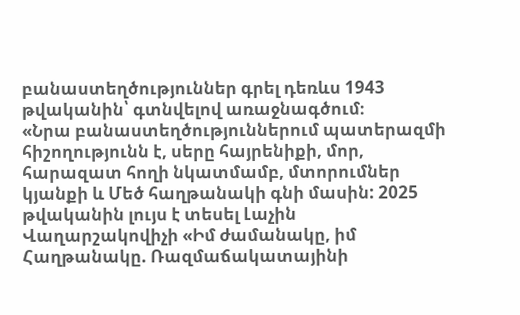բանաստեղծություններ գրել դեռևս 1943 թվականին՝ գտնվելով առաջնագծում։
«Նրա բանաստեղծություններում պատերազմի հիշողությունն է, սերը հայրենիքի, մոր, հարազատ հողի նկատմամբ, մտորումներ կյանքի և Մեծ հաղթանակի գնի մասին: 2025 թվականին լույս է տեսել Լաչին Վաղարշակովիչի «Իմ ժամանակը, իմ Հաղթանակը. Ռազմաճակատայինի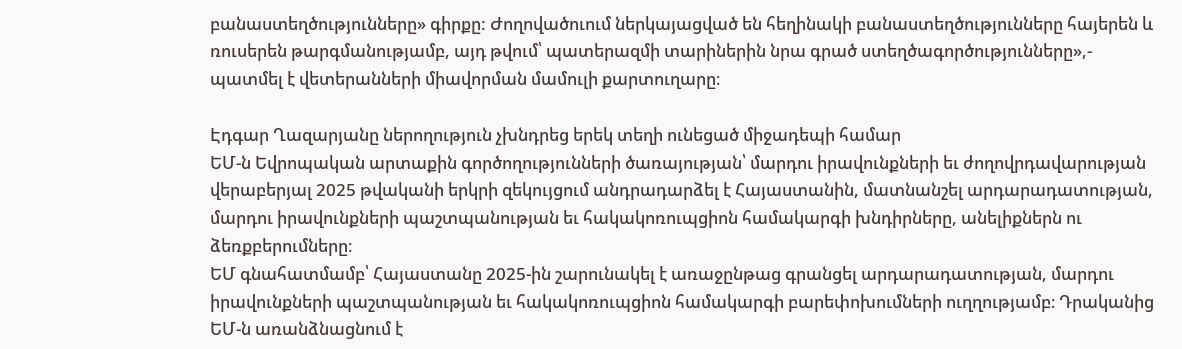բանաստեղծությունները» գիրքը: Ժողովածուում ներկայացված են հեղինակի բանաստեղծությունները հայերեն և ռուսերեն թարգմանությամբ, այդ թվում՝ պատերազմի տարիներին նրա գրած ստեղծագործությունները»,- պատմել է վետերանների միավորման մամուլի քարտուղարը։

Էդգար Ղազարյանը ներողություն չխնդրեց երեկ տեղի ունեցած միջադեպի համար
ԵՄ-ն Եվրոպական արտաքին գործողությունների ծառայության՝ մարդու իրավունքների եւ ժողովրդավարության վերաբերյալ 2025 թվականի երկրի զեկույցում անդրադարձել է Հայաստանին, մատնանշել արդարադատության, մարդու իրավունքների պաշտպանության եւ հակակոռուպցիոն համակարգի խնդիրները, անելիքներն ու ձեռքբերումները։
ԵՄ գնահատմամբ՝ Հայաստանը 2025-ին շարունակել է առաջընթաց գրանցել արդարադատության, մարդու իրավունքների պաշտպանության եւ հակակոռուպցիոն համակարգի բարեփոխումների ուղղությամբ։ Դրականից ԵՄ-ն առանձնացնում է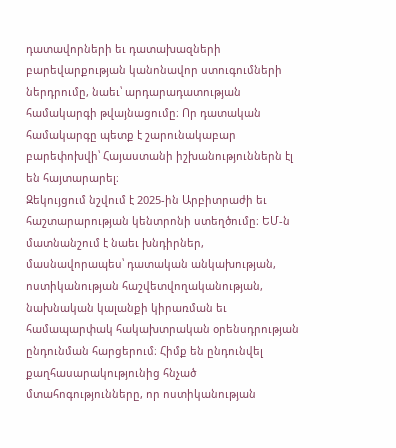դատավորների եւ դատախազների բարեվարքության կանոնավոր ստուգումների ներդրումը, նաեւ՝ արդարադատության համակարգի թվայնացումը։ Որ դատական համակարգը պետք է շարունակաբար բարեփոխվի՝ Հայաստանի իշխանություններն էլ են հայտարարել։
Զեկույցում նշվում է 2025-ին Արբիտրաժի եւ հաշտարարության կենտրոնի ստեղծումը։ ԵՄ-ն մատնանշում է նաեւ խնդիրներ, մասնավորապես՝ դատական անկախության, ոստիկանության հաշվետվողականության, նախնական կալանքի կիրառման եւ համապարփակ հակախտրական օրենսդրության ընդունման հարցերում։ Հիմք են ընդունվել քաղհասարակությունից հնչած մտահոգությունները, որ ոստիկանության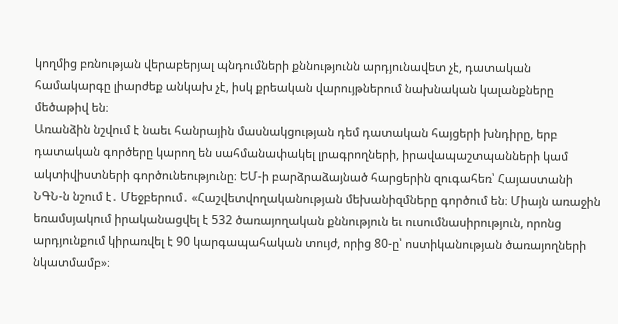կողմից բռնության վերաբերյալ պնդումների քննությունն արդյունավետ չէ, դատական համակարգը լիարժեք անկախ չէ, իսկ քրեական վարույթներում նախնական կալանքները մեծաթիվ են։
Առանձին նշվում է նաեւ հանրային մասնակցության դեմ դատական հայցերի խնդիրը, երբ դատական գործերը կարող են սահմանափակել լրագրողների, իրավապաշտպանների կամ ակտիվիստների գործունեությունը։ ԵՄ-ի բարձրաձայնած հարցերին զուգահեռ՝ Հայաստանի ՆԳՆ-ն նշում է․ Մեջբերում․ «Հաշվետվողականության մեխանիզմները գործում են։ Միայն առաջին եռամսյակում իրականացվել է 532 ծառայողական քննություն եւ ուսումնասիրություն, որոնց արդյունքում կիրառվել է 90 կարգապահական տույժ, որից 80-ը՝ ոստիկանության ծառայողների նկատմամբ»։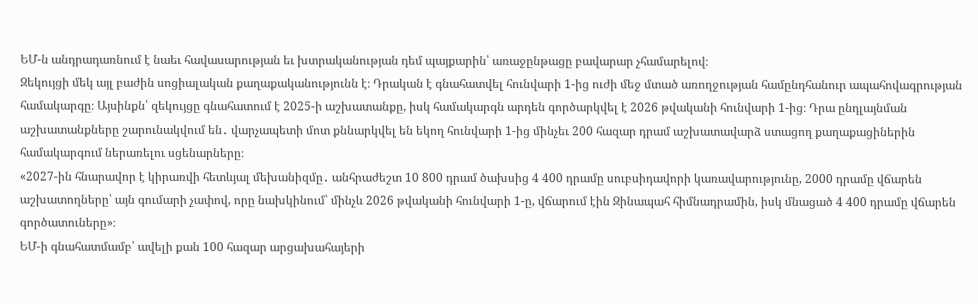ԵՄ-ն անդրադառնում է նաեւ հավասարության եւ խտրականության դեմ պայքարին՝ առաջընթացը բավարար չհամարելով։
Զեկույցի մեկ այլ բաժին սոցիալական քաղաքականությունն է։ Դրական է գնահատվել հունվարի 1-ից ուժի մեջ մտած առողջության համընդհանուր ապահովագրության համակարգը։ Այսինքն՝ զեկույցը գնահատում է 2025-ի աշխատանքը, իսկ համակարգն արդեն գործարկվել է 2026 թվականի հունվարի 1-ից։ Դրա ընդլայնման աշխատանքները շարունակվում են․ վարչապետի մոտ քննարկվել են եկող հունվարի 1-ից մինչեւ 200 հազար դրամ աշխատավարձ ստացող քաղաքացիներին համակարգում ներառելու սցենարները։
«2027-ին հնարավոր է կիրառվի հետևյալ մեխանիզմը․ անհրաժեշտ 10 800 դրամ ծախսից 4 400 դրամը սուբսիդավորի կառավարությունը, 2000 դրամը վճարեն աշխատողները՝ այն գումարի չափով, որը նախկինում՝ մինչև 2026 թվականի հունվարի 1-ը, վճարում էին Զինապահ հիմնադրամին, իսկ մնացած 4 400 դրամը վճարեն գործատուները»։
ԵՄ-ի գնահատմամբ՝ ավելի քան 100 հազար արցախահայերի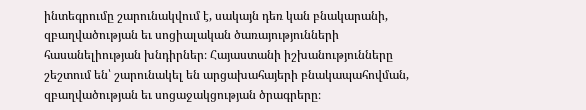ինտեգրումը շարունակվում է, սակայն դեռ կան բնակարանի, զբաղվածության եւ սոցիալական ծառայությունների հասանելիության խնդիրներ։ Հայաստանի իշխանությունները շեշտում են՝ շարունակել են արցախահայերի բնակապահովման, զբաղվածության եւ սոցաջակցության ծրագրերը։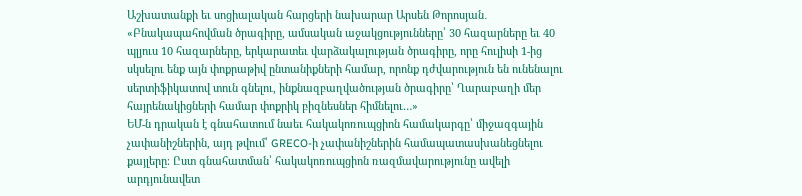Աշխատանքի եւ սոցիալական հարցերի նախարար Արսեն Թորոսյան․ «Բնակապահովման ծրագիրը, ամսական աջակցությունները՝ 30 հազարները եւ 40 պլյուս 10 հազարները, երկարատեւ վարձակալության ծրագիրը, որը հուլիսի 1-ից սկսելու ենք այն փոքրաթիվ ընտանիքների համար, որոնք դժվարություն են ունենալու սերտիֆիկատով տուն գնելու, ինքնազբաղվածության ծրագիրը՝ Ղարաբաղի մեր հայրենակիցների համար փոքրիկ բիզնեսներ հիմնելու…»
ԵՄ-ն դրական է գնահատում նաեւ հակակոռուպցիոն համակարգը՝ միջազգային չափանիշներին, այդ թվում՝ GRECO-ի չափանիշներին համապատասխանեցնելու քայլերը։ Ըստ գնահատման՝ հակակոռուպցիոն ռազմավարությունը ավելի արդյունավետ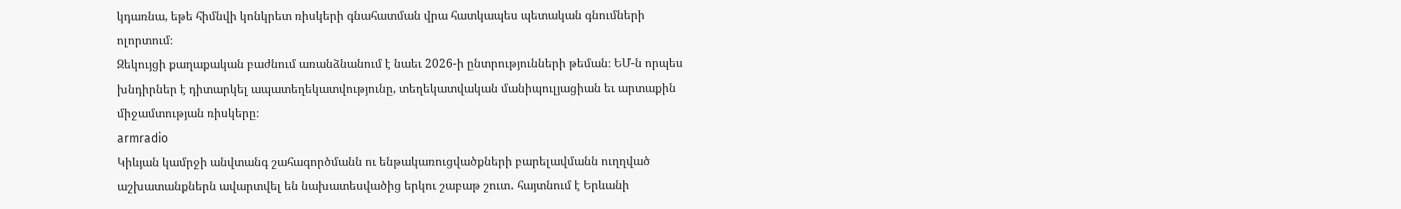կդառնա, եթե հիմնվի կոնկրետ ռիսկերի գնահատման վրա հատկապես պետական գնումների ոլորտում։
Զեկույցի քաղաքական բաժնում առանձնանում է նաեւ 2026-ի ընտրությունների թեման։ ԵՄ-ն որպես խնդիրներ է դիտարկել ապատեղեկատվությունը, տեղեկատվական մանիպուլյացիան եւ արտաքին միջամտության ռիսկերը։
armradio
Կիևյան կամրջի անվտանգ շահագործմանն ու ենթակառուցվածքների բարելավմանն ուղղված աշխատանքներն ավարտվել են նախատեսվածից երկու շաբաթ շուտ․ հայտնում է Երևանի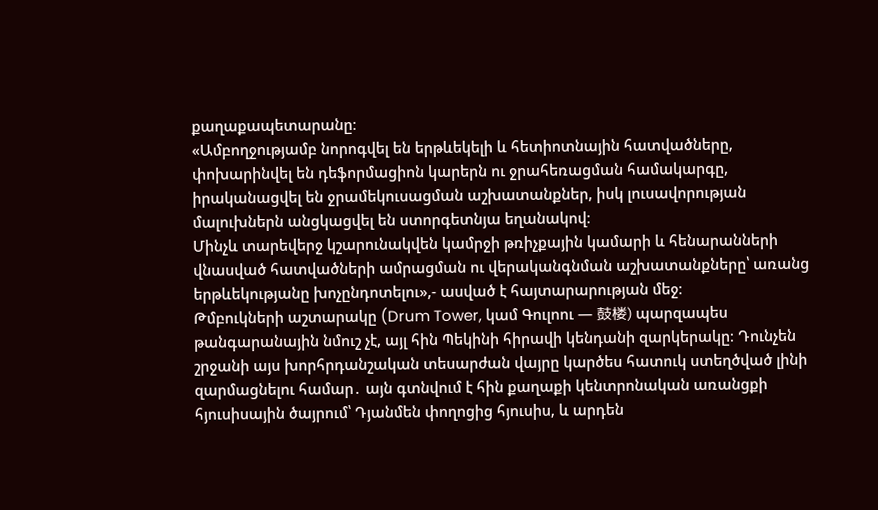քաղաքապետարանը։
«Ամբողջությամբ նորոգվել են երթևեկելի և հետիոտնային հատվածները, փոխարինվել են դեֆորմացիոն կարերն ու ջրահեռացման համակարգը, իրականացվել են ջրամեկուսացման աշխատանքներ, իսկ լուսավորության մալուխներն անցկացվել են ստորգետնյա եղանակով։
Մինչև տարեվերջ կշարունակվեն կամրջի թռիչքային կամարի և հենարանների վնասված հատվածների ամրացման ու վերականգնման աշխատանքները՝ առանց երթևեկությանը խոչընդոտելու»,- ասված է հայտարարության մեջ։
Թմբուկների աշտարակը (Drum Tower, կամ Գուլոու — 鼓楼) պարզապես թանգարանային նմուշ չէ, այլ հին Պեկինի հիրավի կենդանի զարկերակը։ Դունչեն շրջանի այս խորհրդանշական տեսարժան վայրը կարծես հատուկ ստեղծված լինի զարմացնելու համար․ այն գտնվում է հին քաղաքի կենտրոնական առանցքի հյուսիսային ծայրում՝ Դյանմեն փողոցից հյուսիս, և արդեն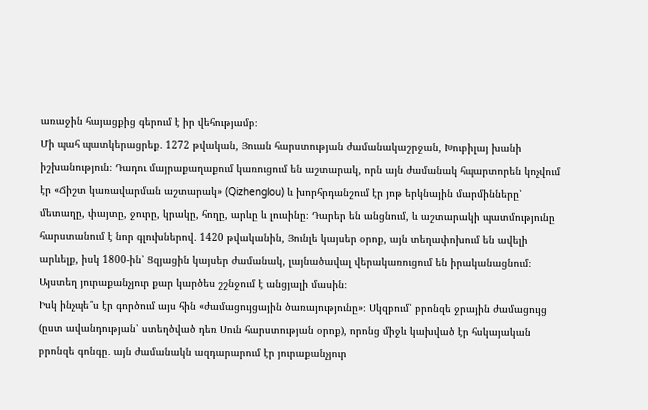առաջին հայացքից գերում է իր վեհությամբ։
Մի պահ պատկերացրեք․ 1272 թվական, Յուան հարստության ժամանակաշրջան, Խուբիլայ խանի իշխանություն։ Դադու մայրաքաղաքում կառուցում են աշտարակ, որն այն ժամանակ հպարտորեն կոչվում էր «Ճիշտ կառավարման աշտարակ» (Qizhenglou) և խորհրդանշում էր յոթ երկնային մարմինները՝ մետաղը, փայտը, ջուրը, կրակը, հողը, արևը և լուսինը։ Դարեր են անցնում, և աշտարակի պատմությունը հարստանում է նոր գլուխներով․ 1420 թվականին, Յունլե կայսեր օրոք, այն տեղափոխում են ավելի արևելք, իսկ 1800-ին՝ Ցզյացին կայսեր ժամանակ, լայնածավալ վերակառուցում են իրականացնում։ Այստեղ յուրաքանչյուր քար կարծես շշնջում է անցյալի մասին։
Իսկ ինչպե՞ս էր գործում այս հին «ժամացույցային ծառայությունը»։ Սկզբում՝ բրոնզե ջրային ժամացույց (ըստ ավանդության՝ ստեղծված դեռ Սուն հարստության օրոք), որոնց միջև կախված էր հսկայական բրոնզե գոնգը․ այն ժամանակն ազդարարում էր յուրաքանչյուր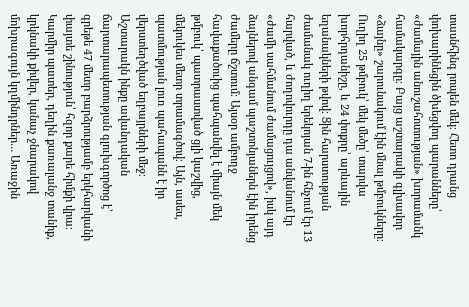տասնհինգ րոպեն մեկ։ Հետո դրանց փոխարինեցին ծխեցվող պարանները՝ «ժամային անուշահոտության» խորամանկ համակարգը։ Բայց աշտարակի գլխավոր «ձայնը» շարունակում էին մնալ թմբուկները։ Ուղիղ 25 թմբուկ՝ մեկ մեծը՝ տարվա խորհրդանիշը, և 24 փոքրը՝ արևային եղանակների թվով։ Ցին հարստության ժամանակ ուղիղ երեկոյան 7-ին հնչում էր 13 հարված, և ժողովուրդը դա անվանում էր «ժամի սահմանում ժամացույցով», իսկ այդ ձայներով անգամ պաշտոնյաներն էին իրենց ժամերը ճշտում։ Այսօր ամբողջ հավաքածուից պահպանվել է միայն մեկ թմբուկ՝ պատրաստված ցլի կաշվից, մեկուկես մետր տրամագծով։ Այն, ասես, պատմության լուռ պահապանն է իր վերստեղծված եղբայրների մեջ։
Աշտարակն ինքը ավանդական ճարտարապետության գլուխգործոց է՝ գրեթե 47 մետր բարձրությամբ երկհարկանի փայտե շինություն՝ հզոր քարե հիմքի վրա։ Կարմիր պատեր, դեղին քառալանջ տանիք, կրկնակի քիվեր, կանաչ ջնարակով մոխրագույն կղմինդրներ… Առաջին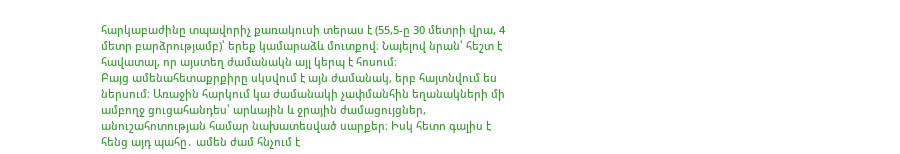հարկաբաժինը տպավորիչ քառակուսի տերաս է (55,5-ը 30 մետրի վրա, 4 մետր բարձրությամբ)՝ երեք կամարաձև մուտքով։ Նայելով նրան՝ հեշտ է հավատալ, որ այստեղ ժամանակն այլ կերպ է հոսում։
Բայց ամենահետաքրքիրը սկսվում է այն ժամանակ, երբ հայտնվում ես ներսում։ Առաջին հարկում կա ժամանակի չափմանհին եղանակների մի ամբողջ ցուցահանդես՝ արևային և ջրային ժամացույցներ, անուշահոտության համար նախատեսված սարքեր։ Իսկ հետո գալիս է հենց այդ պահը․ ամեն ժամ հնչում է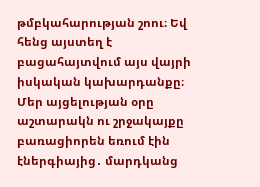թմբկահարության շոու։ Եվ հենց այստեղ է բացահայտվում այս վայրի իսկական կախարդանքը։ Մեր այցելության օրը աշտարակն ու շրջակայքը բառացիորեն եռում էին էներգիայից․ մարդկանց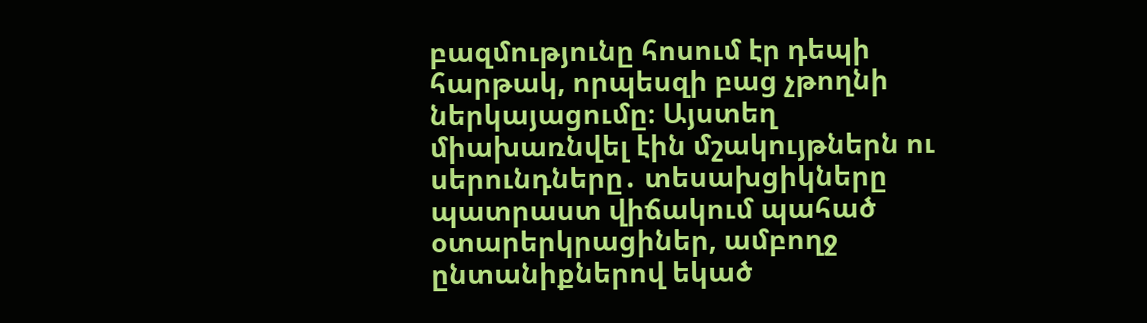բազմությունը հոսում էր դեպի հարթակ, որպեսզի բաց չթողնի ներկայացումը։ Այստեղ միախառնվել էին մշակույթներն ու սերունդները․ տեսախցիկները պատրաստ վիճակում պահած օտարերկրացիներ, ամբողջ ընտանիքներով եկած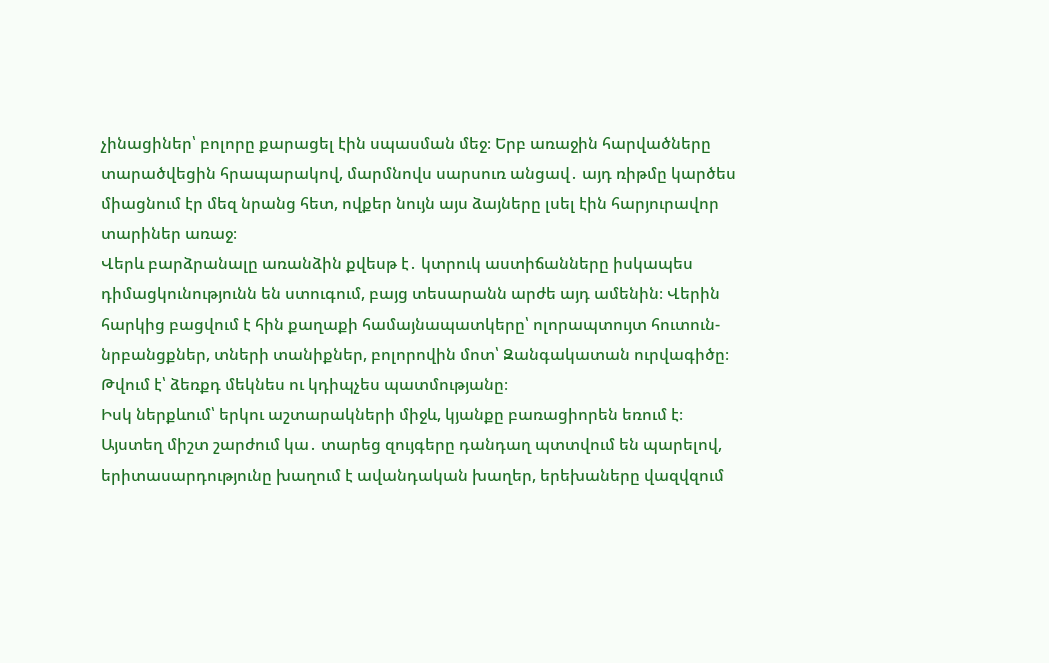չինացիներ՝ բոլորը քարացել էին սպասման մեջ։ Երբ առաջին հարվածները տարածվեցին հրապարակով, մարմնովս սարսուռ անցավ․ այդ ռիթմը կարծես միացնում էր մեզ նրանց հետ, ովքեր նույն այս ձայները լսել էին հարյուրավոր տարիներ առաջ։
Վերև բարձրանալը առանձին քվեսթ է․ կտրուկ աստիճանները իսկապես դիմացկունությունն են ստուգում, բայց տեսարանն արժե այդ ամենին։ Վերին հարկից բացվում է հին քաղաքի համայնապատկերը՝ ոլորապտույտ հուտուն-նրբանցքներ, տների տանիքներ, բոլորովին մոտ՝ Զանգակատան ուրվագիծը։ Թվում է՝ ձեռքդ մեկնես ու կդիպչես պատմությանը։
Իսկ ներքևում՝ երկու աշտարակների միջև, կյանքը բառացիորեն եռում է։ Այստեղ միշտ շարժում կա․ տարեց զույգերը դանդաղ պտտվում են պարելով, երիտասարդությունը խաղում է ավանդական խաղեր, երեխաները վազվզում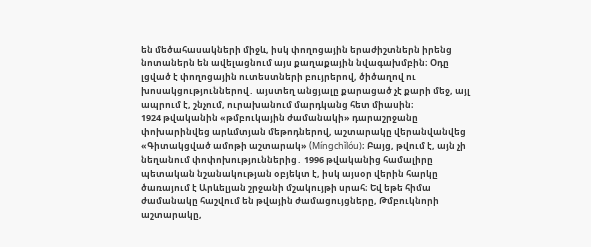են մեծահասակների միջև, իսկ փողոցային երաժիշտներն իրենց նոտաներն են ավելացնում այս քաղաքային նվագախմբին։ Օդը լցված է փողոցային ուտեստների բույրերով, ծիծաղով ու խոսակցություններով․ այստեղ անցյալը քարացած չէ քարի մեջ, այլ ապրում է, շնչում, ուրախանում մարդկանց հետ միասին։
1924 թվականին «թմբուկային ժամանակի» դարաշրջանը փոխարինվեց արևմտյան մեթոդներով, աշտարակը վերանվանվեց «Գիտակցված ամոթի աշտարակ» (Míngchǐlóu)։ Բայց, թվում է, այն չի նեղանում փոփոխություններից․ 1996 թվականից համալիրը պետական նշանակության օբյեկտ է, իսկ այսօր վերին հարկը ծառայում է Արևելյան շրջանի մշակույթի սրահ։ Եվ եթե հիմա ժամանակը հաշվում են թվային ժամացույցները, Թմբուկնորի աշտարակը,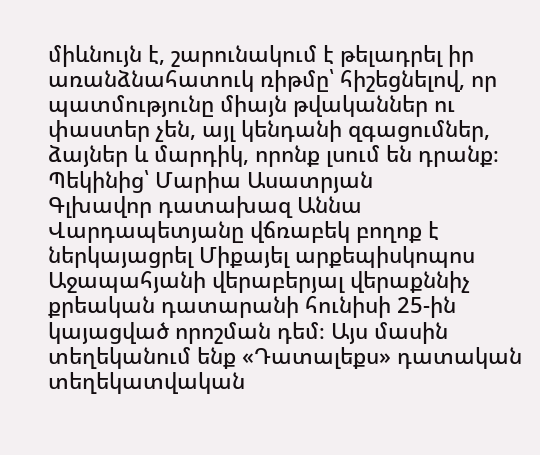միևնույն է, շարունակում է թելադրել իր առանձնահատուկ ռիթմը՝ հիշեցնելով, որ պատմությունը միայն թվականներ ու փաստեր չեն, այլ կենդանի զգացումներ, ձայներ և մարդիկ, որոնք լսում են դրանք։
Պեկինից՝ Մարիա Ասատրյան
Գլխավոր դատախազ Աննա Վարդապետյանը վճռաբեկ բողոք է ներկայացրել Միքայել արքեպիսկոպոս Աջապահյանի վերաբերյալ վերաքննիչ քրեական դատարանի հունիսի 25-ին կայացված որոշման դեմ։ Այս մասին տեղեկանում ենք «Դատալեքս» դատական տեղեկատվական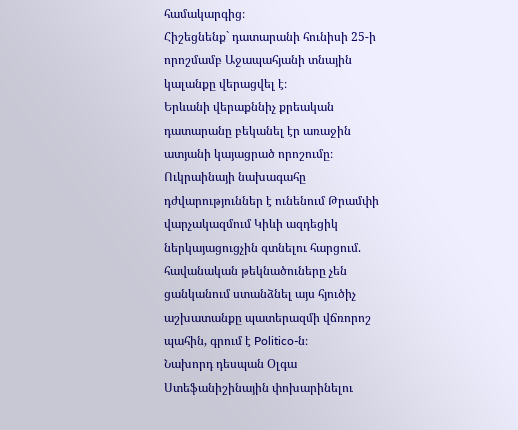համակարգից։
Հիշեցնենք` դատարանի հունիսի 25-ի որոշմամբ Աջապահյանի տնային կալանքը վերացվել է։
Երևանի վերաքննիչ քրեական դատարանը բեկանել էր առաջին ատյանի կայացրած որոշումը։
Ուկրաինայի նախագահը դժվարություններ է ունենում Թրամփի վարչակազմում Կիևի ազդեցիկ ներկայացուցչին գտնելու հարցում. հավանական թեկնածուները չեն ցանկանում ստանձնել այս հյուծիչ աշխատանքը պատերազմի վճռորոշ պահին, գրում է Politico-ն։
Նախորդ դեսպան Օլգա Ստեֆանիշինային փոխարինելու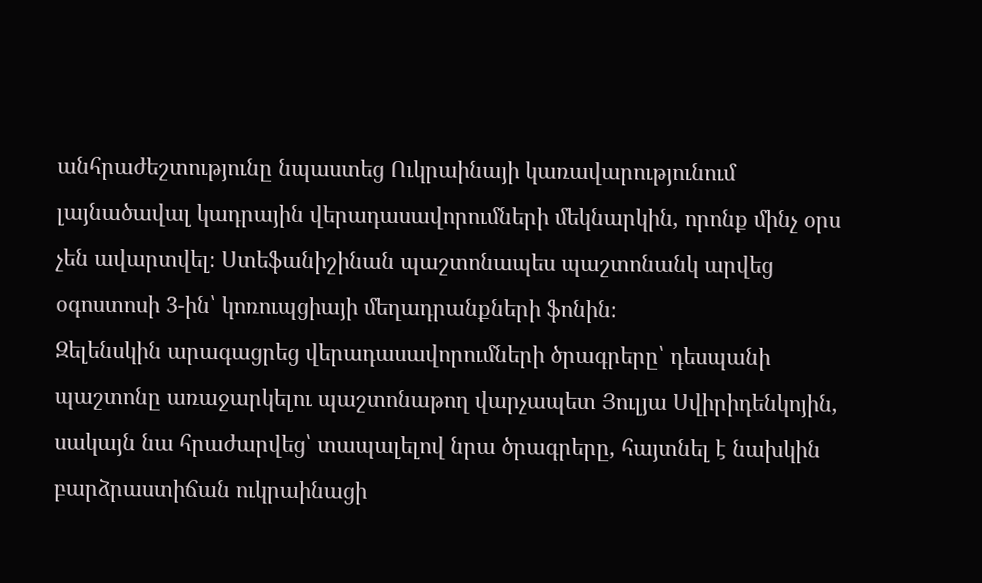անհրաժեշտությունը նպաստեց Ուկրաինայի կառավարությունում լայնածավալ կադրային վերադասավորումների մեկնարկին, որոնք մինչ օրս չեն ավարտվել։ Ստեֆանիշինան պաշտոնապես պաշտոնանկ արվեց օգոստոսի 3-ին՝ կոռուպցիայի մեղադրանքների ֆոնին։
Զելենսկին արագացրեց վերադասավորումների ծրագրերը՝ դեսպանի պաշտոնը առաջարկելու պաշտոնաթող վարչապետ Յուլյա Սվիրիդենկոյին, սակայն նա հրաժարվեց՝ տապալելով նրա ծրագրերը, հայտնել է նախկին բարձրաստիճան ուկրաինացի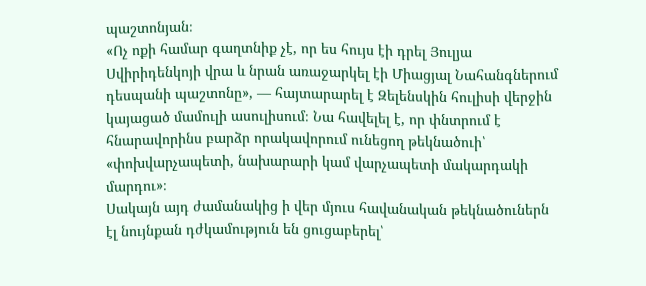պաշտոնյան։
«Ոչ ոքի համար գաղտնիք չէ, որ ես հույս էի դրել Յուլյա Սվիրիդենկոյի վրա և նրան առաջարկել էի Միացյալ Նահանգներում դեսպանի պաշտոնը», — հայտարարել է Զելենսկին հուլիսի վերջին կայացած մամուլի ասուլիսում։ Նա հավելել է, որ փնտրում է հնարավորինս բարձր որակավորում ունեցող թեկնածուի՝ «փոխվարչապետի, նախարարի կամ վարչապետի մակարդակի մարդու»։
Սակայն այդ ժամանակից ի վեր մյուս հավանական թեկնածուներն էլ նույնքան դժկամություն են ցուցաբերել՝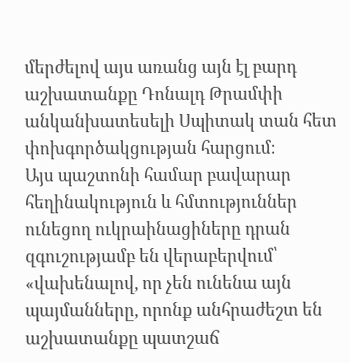մերժելով այս առանց այն էլ բարդ աշխատանքը Դոնալդ Թրամփի անկանխատեսելի Սպիտակ տան հետ փոխգործակցության հարցում։
Այս պաշտոնի համար բավարար հեղինակություն և հմտություններ ունեցող ուկրաինացիները դրան զգուշությամբ են վերաբերվում՝ «վախենալով, որ չեն ունենա այն պայմանները, որոնք անհրաժեշտ են աշխատանքը պատշաճ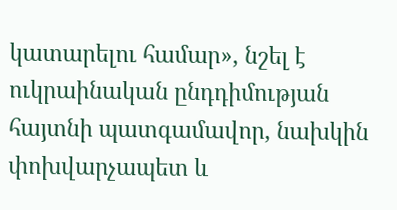կատարելու համար», նշել է ուկրաինական ընդդիմության հայտնի պատգամավոր, նախկին փոխվարչապետ և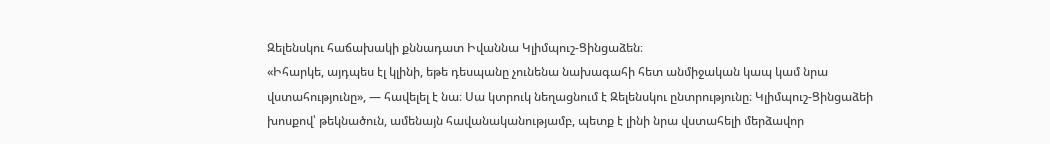Զելենսկու հաճախակի քննադատ Իվաննա Կլիմպուշ-Ցինցաձեն։
«Իհարկե, այդպես էլ կլինի, եթե դեսպանը չունենա նախագահի հետ անմիջական կապ կամ նրա վստահությունը», — հավելել է նա։ Սա կտրուկ նեղացնում է Զելենսկու ընտրությունը։ Կլիմպուշ-Ցինցաձեի խոսքով՝ թեկնածուն, ամենայն հավանականությամբ, պետք է լինի նրա վստահելի մերձավոր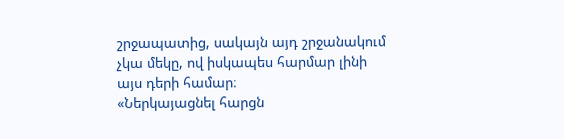շրջապատից, սակայն այդ շրջանակում չկա մեկը, ով իսկապես հարմար լինի այս դերի համար։
«Ներկայացնել հարցն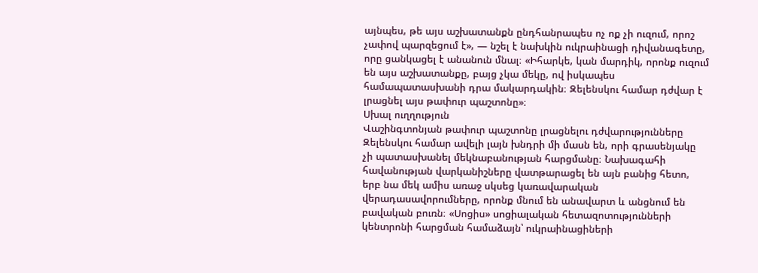այնպես, թե այս աշխատանքն ընդհանրապես ոչ ոք չի ուզում, որոշ չափով պարզեցում է», — նշել է նախկին ուկրաինացի դիվանագետը, որը ցանկացել է անանուն մնալ։ «Իհարկե, կան մարդիկ, որոնք ուզում են այս աշխատանքը, բայց չկա մեկը, ով իսկապես համապատասխանի դրա մակարդակին։ Զելենսկու համար դժվար է լրացնել այս թափուր պաշտոնը»։
Սխալ ուղղություն
Վաշինգտոնյան թափուր պաշտոնը լրացնելու դժվարությունները Զելենսկու համար ավելի լայն խնդրի մի մասն են, որի գրասենյակը չի պատասխանել մեկնաբանության հարցմանը։ Նախագահի հավանության վարկանիշները վատթարացել են այն բանից հետո, երբ նա մեկ ամիս առաջ սկսեց կառավարական վերադասավորումները, որոնք մնում են անավարտ և անցնում են բավական բուռն։ «Սոցիս» սոցիալական հետազոտությունների կենտրոնի հարցման համաձայն՝ ուկրաինացիների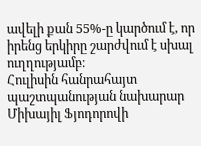ավելի քան 55%-ը կարծում է, որ իրենց երկիրը շարժվում է սխալ ուղղությամբ։
Հուլիսին հանրահայտ պաշտպանության նախարար Միխայիլ Ֆյոդորովի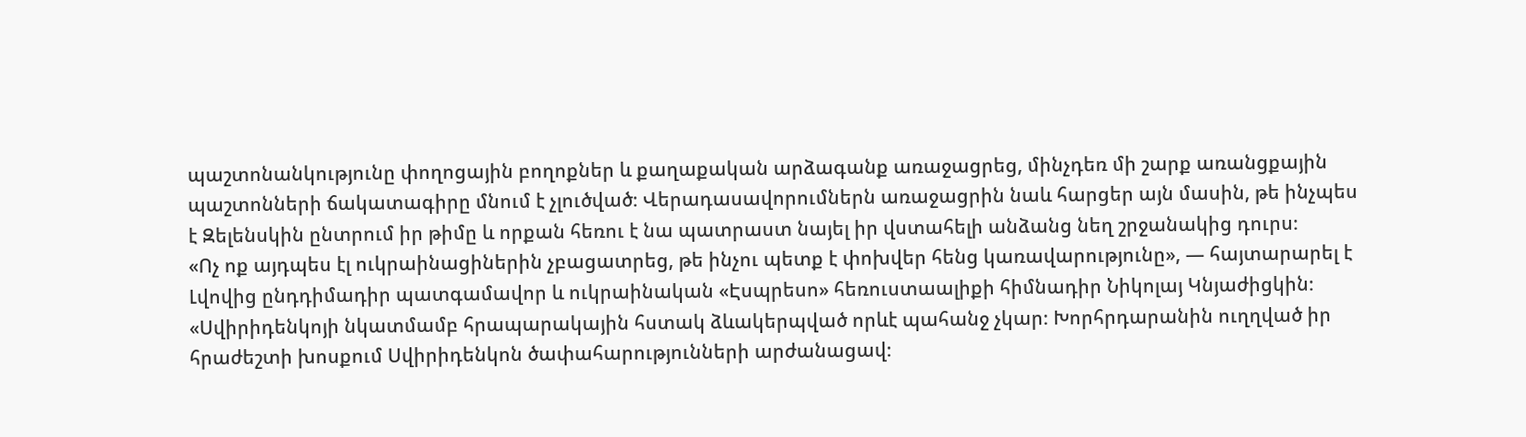պաշտոնանկությունը փողոցային բողոքներ և քաղաքական արձագանք առաջացրեց, մինչդեռ մի շարք առանցքային պաշտոնների ճակատագիրը մնում է չլուծված։ Վերադասավորումներն առաջացրին նաև հարցեր այն մասին, թե ինչպես է Զելենսկին ընտրում իր թիմը և որքան հեռու է նա պատրաստ նայել իր վստահելի անձանց նեղ շրջանակից դուրս։
«Ոչ ոք այդպես էլ ուկրաինացիներին չբացատրեց, թե ինչու պետք է փոխվեր հենց կառավարությունը», — հայտարարել է Լվովից ընդդիմադիր պատգամավոր և ուկրաինական «Էսպրեսո» հեռուստաալիքի հիմնադիր Նիկոլայ Կնյաժիցկին։
«Սվիրիդենկոյի նկատմամբ հրապարակային հստակ ձևակերպված որևէ պահանջ չկար։ Խորհրդարանին ուղղված իր հրաժեշտի խոսքում Սվիրիդենկոն ծափահարությունների արժանացավ։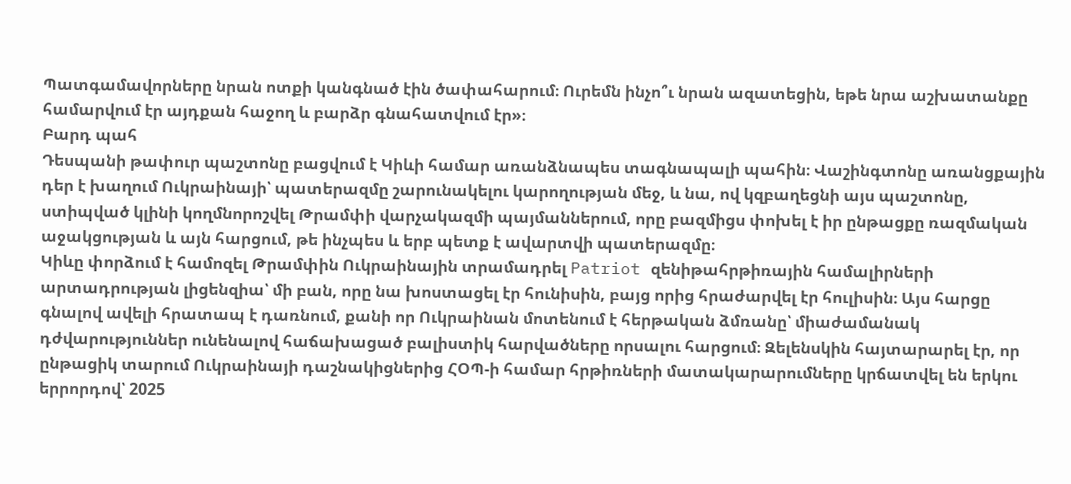Պատգամավորները նրան ոտքի կանգնած էին ծափահարում։ Ուրեմն ինչո՞ւ նրան ազատեցին, եթե նրա աշխատանքը համարվում էր այդքան հաջող և բարձր գնահատվում էր»։
Բարդ պահ
Դեսպանի թափուր պաշտոնը բացվում է Կիևի համար առանձնապես տագնապալի պահին։ Վաշինգտոնը առանցքային դեր է խաղում Ուկրաինայի՝ պատերազմը շարունակելու կարողության մեջ, և նա, ով կզբաղեցնի այս պաշտոնը, ստիպված կլինի կողմնորոշվել Թրամփի վարչակազմի պայմաններում, որը բազմիցս փոխել է իր ընթացքը ռազմական աջակցության և այն հարցում, թե ինչպես և երբ պետք է ավարտվի պատերազմը։
Կիևը փորձում է համոզել Թրամփին Ուկրաինային տրամադրել Patriot զենիթահրթիռային համալիրների արտադրության լիցենզիա՝ մի բան, որը նա խոստացել էր հունիսին, բայց որից հրաժարվել էր հուլիսին։ Այս հարցը գնալով ավելի հրատապ է դառնում, քանի որ Ուկրաինան մոտենում է հերթական ձմռանը՝ միաժամանակ դժվարություններ ունենալով հաճախացած բալիստիկ հարվածները որսալու հարցում։ Զելենսկին հայտարարել էր, որ ընթացիկ տարում Ուկրաինայի դաշնակիցներից ՀՕՊ-ի համար հրթիռների մատակարարումները կրճատվել են երկու երրորդով՝ 2025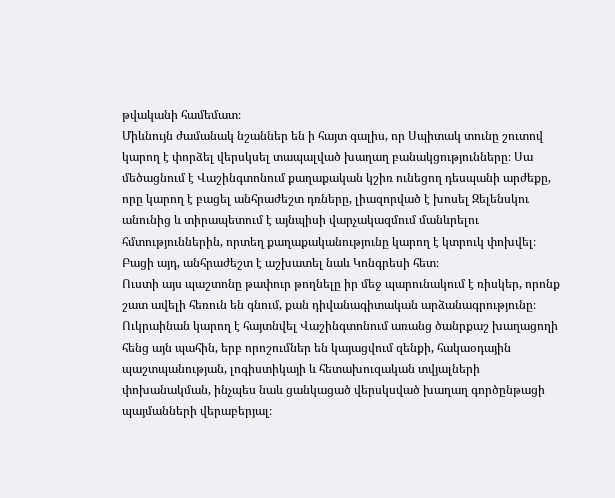թվականի համեմատ։
Միևնույն ժամանակ նշաններ են ի հայտ գալիս, որ Սպիտակ տունը շուտով կարող է փորձել վերսկսել տապալված խաղաղ բանակցությունները։ Սա մեծացնում է Վաշինգտոնում քաղաքական կշիռ ունեցող դեսպանի արժեքը, որը կարող է բացել անհրաժեշտ դռները, լիազորված է խոսել Զելենսկու անունից և տիրապետում է այնպիսի վարչակազմում մանևրելու հմտություններին, որտեղ քաղաքականությունը կարող է կտրուկ փոխվել։ Բացի այդ, անհրաժեշտ է աշխատել նաև Կոնգրեսի հետ։
Ուստի այս պաշտոնը թափուր թողնելը իր մեջ պարունակում է ռիսկեր, որոնք շատ ավելի հեռուն են գնում, քան դիվանագիտական արձանագրությունը։ Ուկրաինան կարող է հայտնվել Վաշինգտոնում առանց ծանրքաշ խաղացողի հենց այն պահին, երբ որոշումներ են կայացվում զենքի, հակաօդային պաշտպանության, լոգիստիկայի և հետախուզական տվյալների փոխանակման, ինչպես նաև ցանկացած վերսկսված խաղաղ գործընթացի պայմանների վերաբերյալ։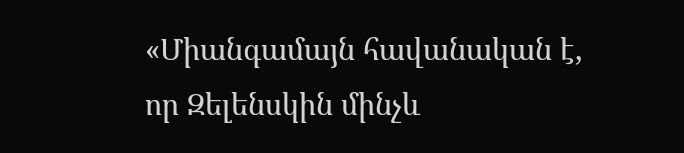«Միանգամայն հավանական է, որ Զելենսկին մինչև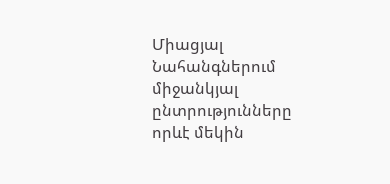Միացյալ Նահանգներում միջանկյալ ընտրությունները որևէ մեկին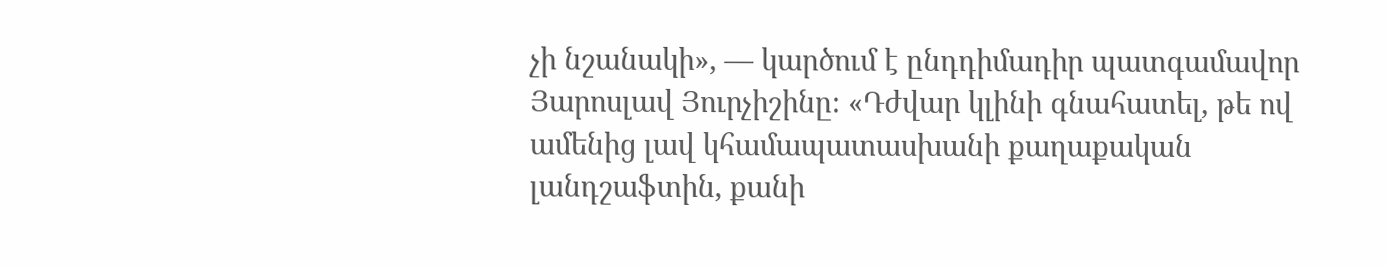չի նշանակի», — կարծում է ընդդիմադիր պատգամավոր Յարոսլավ Յուրչիշինը։ «Դժվար կլինի գնահատել, թե ով ամենից լավ կհամապատասխանի քաղաքական լանդշաֆտին, քանի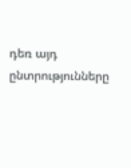դեռ այդ ընտրությունները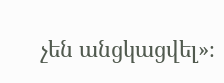չեն անցկացվել»։